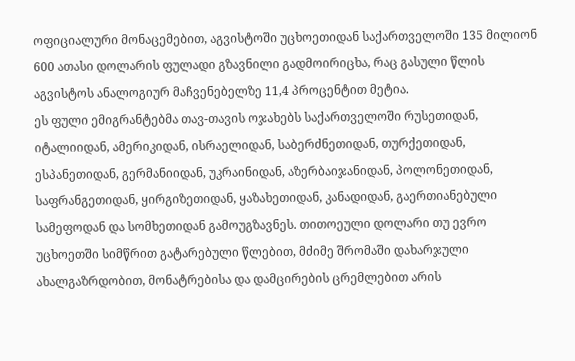ოფიციალური მონაცემებით, აგვისტოში უცხოეთიდან საქართველოში 135 მილიონ 600 ათასი დოლარის ფულადი გზავნილი გადმოირიცხა, რაც გასული წლის აგვისტოს ანალოგიურ მაჩვენებელზე 11,4 პროცენტით მეტია.
ეს ფული ემიგრანტებმა თავ-თავის ოჯახებს საქართველოში რუსეთიდან, იტალიიდან, ამერიკიდან, ისრაელიდან, საბერძნეთიდან, თურქეთიდან, ესპანეთიდან, გერმანიიდან, უკრაინიდან, აზერბაიჯანიდან, პოლონეთიდან, საფრანგეთიდან, ყირგიზეთიდან, ყაზახეთიდან, კანადიდან, გაერთიანებული სამეფოდან და სომხეთიდან გამოუგზავნეს. თითოეული დოლარი თუ ევრო უცხოეთში სიმწრით გატარებული წლებით, მძიმე შრომაში დახარჯული ახალგაზრდობით, მონატრებისა და დამცირების ცრემლებით არის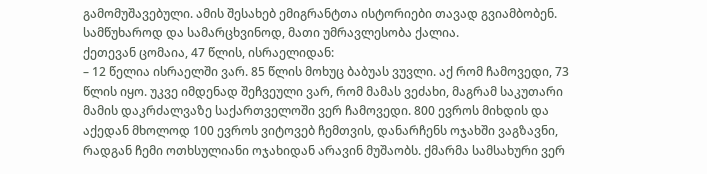გამომუშავებული. ამის შესახებ ემიგრანტთა ისტორიები თავად გვიამბობენ. სამწუხაროდ და სამარცხვინოდ, მათი უმრავლესობა ქალია.
ქეთევან ცომაია, 47 წლის, ისრაელიდან:
– 12 წელია ისრაელში ვარ. 85 წლის მოხუც ბაბუას ვუვლი. აქ რომ ჩამოვედი, 73 წლის იყო. უკვე იმდენად შეჩვეული ვარ, რომ მამას ვეძახი, მაგრამ საკუთარი მამის დაკრძალვაზე საქართველოში ვერ ჩამოვედი. 800 ევროს მიხდის და აქედან მხოლოდ 100 ევროს ვიტოვებ ჩემთვის, დანარჩენს ოჯახში ვაგზავნი, რადგან ჩემი ოთხსულიანი ოჯახიდან არავინ მუშაობს. ქმარმა სამსახური ვერ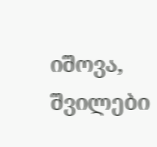იშოვა, შვილები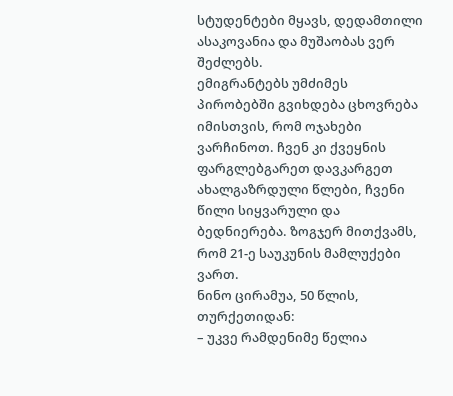სტუდენტები მყავს, დედამთილი ასაკოვანია და მუშაობას ვერ შეძლებს.
ემიგრანტებს უმძიმეს პირობებში გვიხდება ცხოვრება იმისთვის, რომ ოჯახები ვარჩინოთ. ჩვენ კი ქვეყნის ფარგლებგარეთ დავკარგეთ ახალგაზრდული წლები, ჩვენი წილი სიყვარული და ბედნიერება. ზოგჯერ მითქვამს, რომ 21-ე საუკუნის მამლუქები ვართ.
ნინო ცირამუა, 50 წლის, თურქეთიდან:
– უკვე რამდენიმე წელია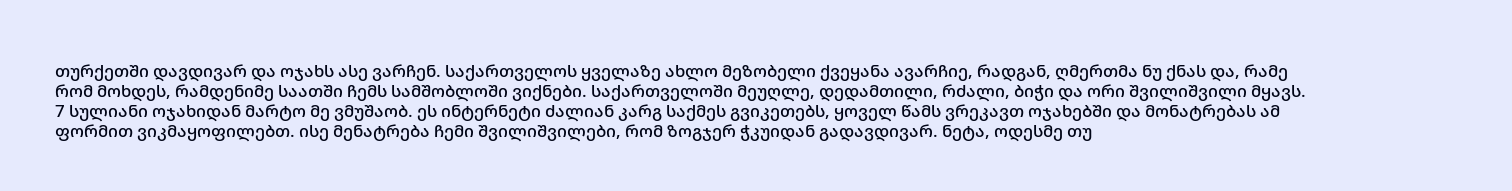თურქეთში დავდივარ და ოჯახს ასე ვარჩენ. საქართველოს ყველაზე ახლო მეზობელი ქვეყანა ავარჩიე, რადგან, ღმერთმა ნუ ქნას და, რამე რომ მოხდეს, რამდენიმე საათში ჩემს სამშობლოში ვიქნები. საქართველოში მეუღლე, დედამთილი, რძალი, ბიჭი და ორი შვილიშვილი მყავს.
7 სულიანი ოჯახიდან მარტო მე ვმუშაობ. ეს ინტერნეტი ძალიან კარგ საქმეს გვიკეთებს, ყოველ წამს ვრეკავთ ოჯახებში და მონატრებას ამ ფორმით ვიკმაყოფილებთ. ისე მენატრება ჩემი შვილიშვილები, რომ ზოგჯერ ჭკუიდან გადავდივარ. ნეტა, ოდესმე თუ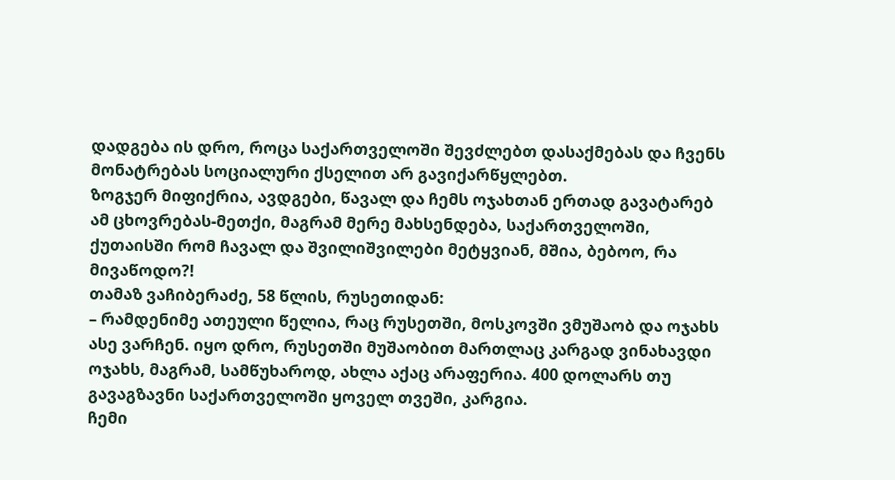დადგება ის დრო, როცა საქართველოში შევძლებთ დასაქმებას და ჩვენს მონატრებას სოციალური ქსელით არ გავიქარწყლებთ.
ზოგჯერ მიფიქრია, ავდგები, წავალ და ჩემს ოჯახთან ერთად გავატარებ ამ ცხოვრებას-მეთქი, მაგრამ მერე მახსენდება, საქართველოში, ქუთაისში რომ ჩავალ და შვილიშვილები მეტყვიან, მშია, ბებოო, რა მივაწოდო?!
თამაზ ვაჩიბერაძე, 58 წლის, რუსეთიდან:
– რამდენიმე ათეული წელია, რაც რუსეთში, მოსკოვში ვმუშაობ და ოჯახს ასე ვარჩენ. იყო დრო, რუსეთში მუშაობით მართლაც კარგად ვინახავდი ოჯახს, მაგრამ, სამწუხაროდ, ახლა აქაც არაფერია. 400 დოლარს თუ გავაგზავნი საქართველოში ყოველ თვეში, კარგია.
ჩემი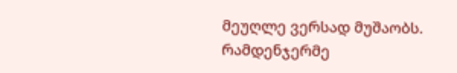მეუღლე ვერსად მუშაობს. რამდენჯერმე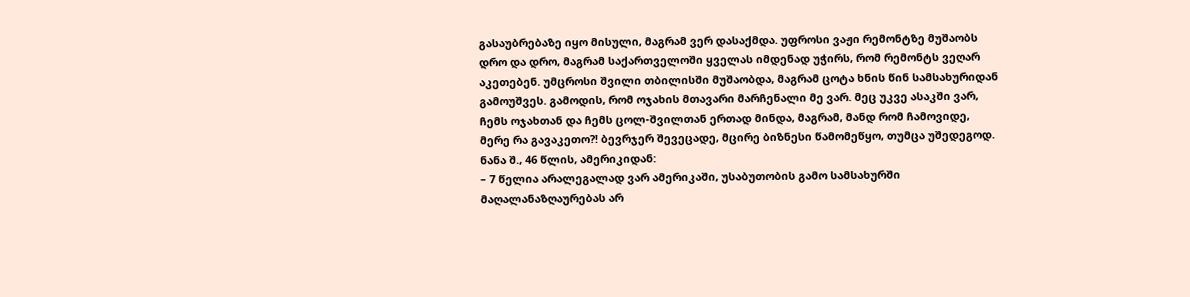გასაუბრებაზე იყო მისული, მაგრამ ვერ დასაქმდა. უფროსი ვაჟი რემონტზე მუშაობს დრო და დრო, მაგრამ საქართველოში ყველას იმდენად უჭირს, რომ რემონტს ვეღარ აკეთებენ. უმცროსი შვილი თბილისში მუშაობდა, მაგრამ ცოტა ხნის წინ სამსახურიდან გამოუშვეს. გამოდის, რომ ოჯახის მთავარი მარჩენალი მე ვარ. მეც უკვე ასაკში ვარ, ჩემს ოჯახთან და ჩემს ცოლ-შვილთან ერთად მინდა, მაგრამ, მანდ რომ ჩამოვიდე, მერე რა გავაკეთო?! ბევრჯერ შევეცადე, მცირე ბიზნესი წამომეწყო, თუმცა უშედეგოდ.
ნანა შ., 46 წლის, ამერიკიდან:
– 7 წელია არალეგალად ვარ ამერიკაში, უსაბუთობის გამო სამსახურში მაღალანაზღაურებას არ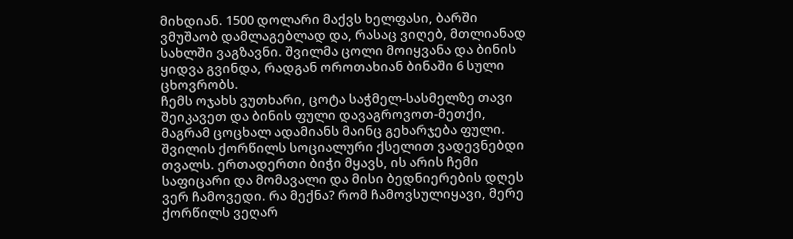მიხდიან. 1500 დოლარი მაქვს ხელფასი, ბარში ვმუშაობ დამლაგებლად და, რასაც ვიღებ, მთლიანად სახლში ვაგზავნი. შვილმა ცოლი მოიყვანა და ბინის ყიდვა გვინდა, რადგან ოროთახიან ბინაში 6 სული ცხოვრობს.
ჩემს ოჯახს ვუთხარი, ცოტა საჭმელ-სასმელზე თავი შეიკავეთ და ბინის ფული დავაგროვოთ-მეთქი, მაგრამ ცოცხალ ადამიანს მაინც გეხარჯება ფული. შვილის ქორწილს სოციალური ქსელით ვადევნებდი თვალს. ერთადერთი ბიჭი მყავს, ის არის ჩემი საფიცარი და მომავალი და მისი ბედნიერების დღეს ვერ ჩამოვედი. რა მექნა? რომ ჩამოვსულიყავი, მერე ქორწილს ვეღარ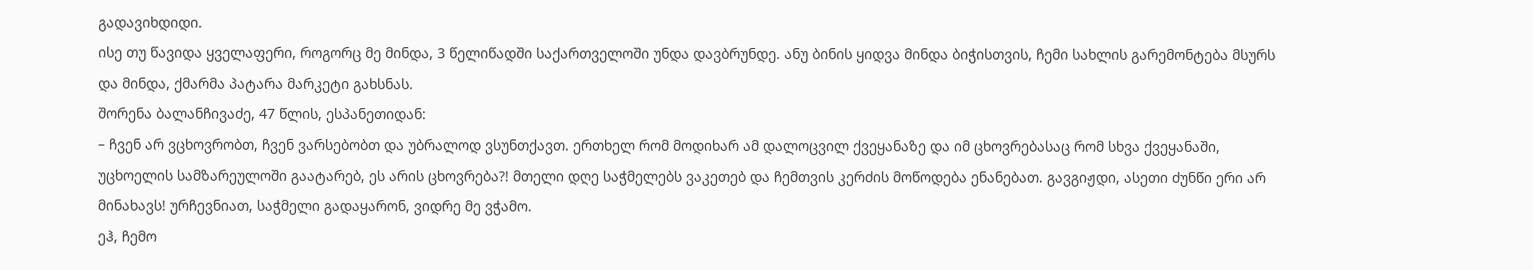გადავიხდიდი.
ისე თუ წავიდა ყველაფერი, როგორც მე მინდა, 3 წელიწადში საქართველოში უნდა დავბრუნდე. ანუ ბინის ყიდვა მინდა ბიჭისთვის, ჩემი სახლის გარემონტება მსურს და მინდა, ქმარმა პატარა მარკეტი გახსნას.
შორენა ბალანჩივაძე, 47 წლის, ესპანეთიდან:
– ჩვენ არ ვცხოვრობთ, ჩვენ ვარსებობთ და უბრალოდ ვსუნთქავთ. ერთხელ რომ მოდიხარ ამ დალოცვილ ქვეყანაზე და იმ ცხოვრებასაც რომ სხვა ქვეყანაში, უცხოელის სამზარეულოში გაატარებ, ეს არის ცხოვრება?! მთელი დღე საჭმელებს ვაკეთებ და ჩემთვის კერძის მოწოდება ენანებათ. გავგიჟდი, ასეთი ძუნწი ერი არ მინახავს! ურჩევნიათ, საჭმელი გადაყარონ, ვიდრე მე ვჭამო.
ეჰ, ჩემო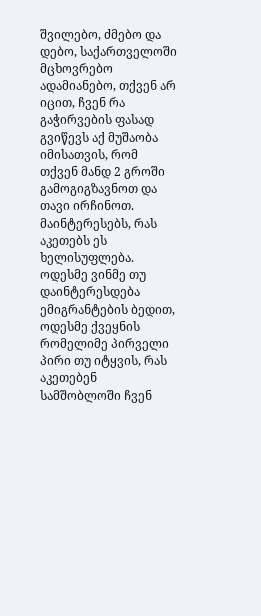შვილებო, ძმებო და დებო, საქართველოში მცხოვრებო ადამიანებო, თქვენ არ იცით, ჩვენ რა გაჭირვების ფასად გვიწევს აქ მუშაობა იმისათვის, რომ თქვენ მანდ 2 გროში გამოგიგზავნოთ და თავი ირჩინოთ.
მაინტერესებს, რას აკეთებს ეს ხელისუფლება. ოდესმე ვინმე თუ დაინტერესდება ემიგრანტების ბედით, ოდესმე ქვეყნის რომელიმე პირველი პირი თუ იტყვის, რას აკეთებენ სამშობლოში ჩვენ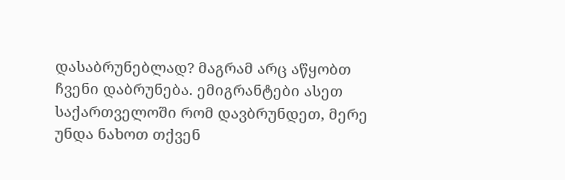დასაბრუნებლად? მაგრამ არც აწყობთ ჩვენი დაბრუნება. ემიგრანტები ასეთ საქართველოში რომ დავბრუნდეთ, მერე უნდა ნახოთ თქვენ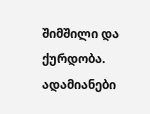შიმშილი და ქურდობა. ადამიანები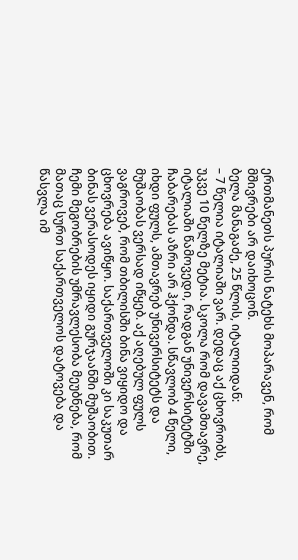ერთმანეთს პურის ნატეხს მოპარავენ, რომ მშივრები არ დაიხოცონ.
ბელა მანაგაძე, 25 წლის, იტალიიდან:
– 7 წელია იტალიაში ვარ. დედაც აქ ცხოვრობს, უკვე 10 წელზე მეტია. სკოლა რომ დავამთავრე, იტალიაში წამოვედი, რადგან უნივერსიტეტში ჩაბარებას აზრი არ ჰქონდა. სწავლობ 4 წელი, იხდი ფულს, ამთავრებ უნივერსიტეტს და მუშაობას ვერსად იწყებ. აქ აღებულ ფულს ვაგროვებ, რომ თბილისში ბინა ვიყიდო და ცხოვრება ავიწყო. საქართველოში კი საკუთარ ბინას ვერასოდეს იყიდი გურჯაანში მუშაობით.
ჩემი მეგობრების უმრავლესობა მეუბნება, რომ მათაც სურთ საქართველოს დატოვება და წასვლა იმ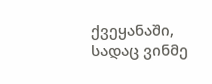ქვეყანაში, სადაც ვინმე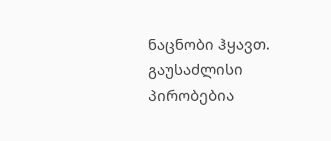ნაცნობი ჰყავთ. გაუსაძლისი პირობებია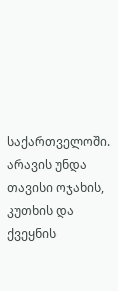საქართველოში. არავის უნდა თავისი ოჯახის, კუთხის და ქვეყნის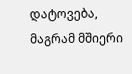დატოვება, მაგრამ მშიერი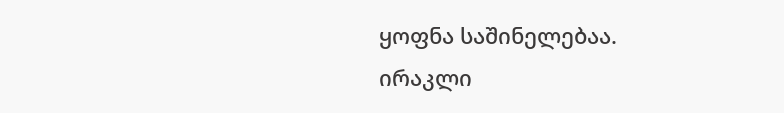ყოფნა საშინელებაა.
ირაკლი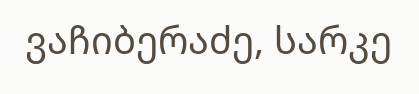ვაჩიბერაძე, სარკე